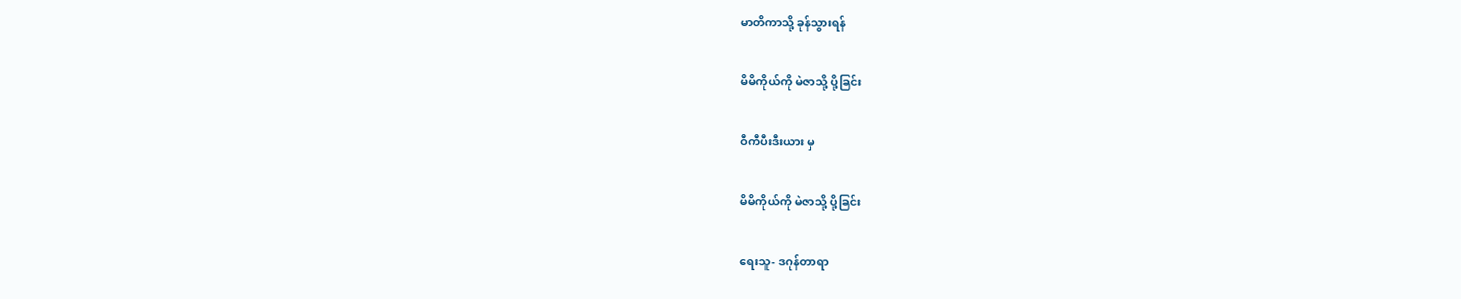မာတိကာသို့ ခုန်သွားရန်

မိမိကိုယ်ကို မဲဇာသို့ ပို့ခြင်း

ဝီကီပီးဒီးယား မှ

မိမိကိုယ်ကို မဲဇာသို့ ပို့ခြင်း

ရေးသူ- ဒဂုန်တာရာ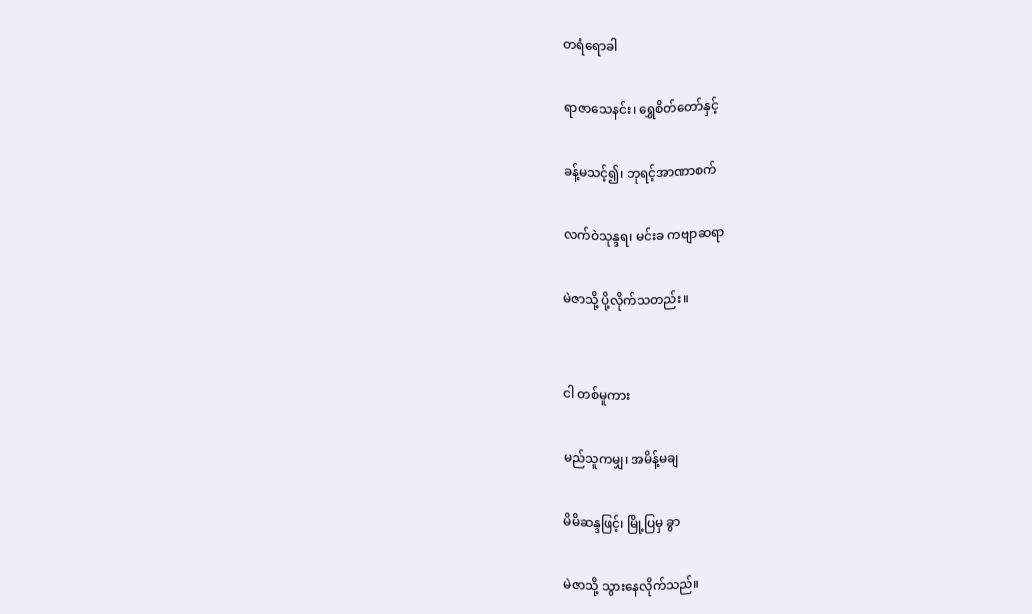တရံရောခါ

ရာဇာသေနင်း၊ ရွှေစိတ်တော်နှင့်

ခန့်မသင့်၍၊ ဘုရင့်အာဏာစက်

လက်ဝဲသုန္ဒရ၊ မင်းခ ကဗျာဆရာ

မဲဇာသို့ ပို့လိုက်သတည်း။


ငါ တစ်မူကား

မည်သူကမျှ၊ အမိန့်မချ

မိမိဆန္ဒဖြင့်၊ မြို့ပြမှ ခွာ

မဲဇာသို့ သွားနေလိုက်သည်။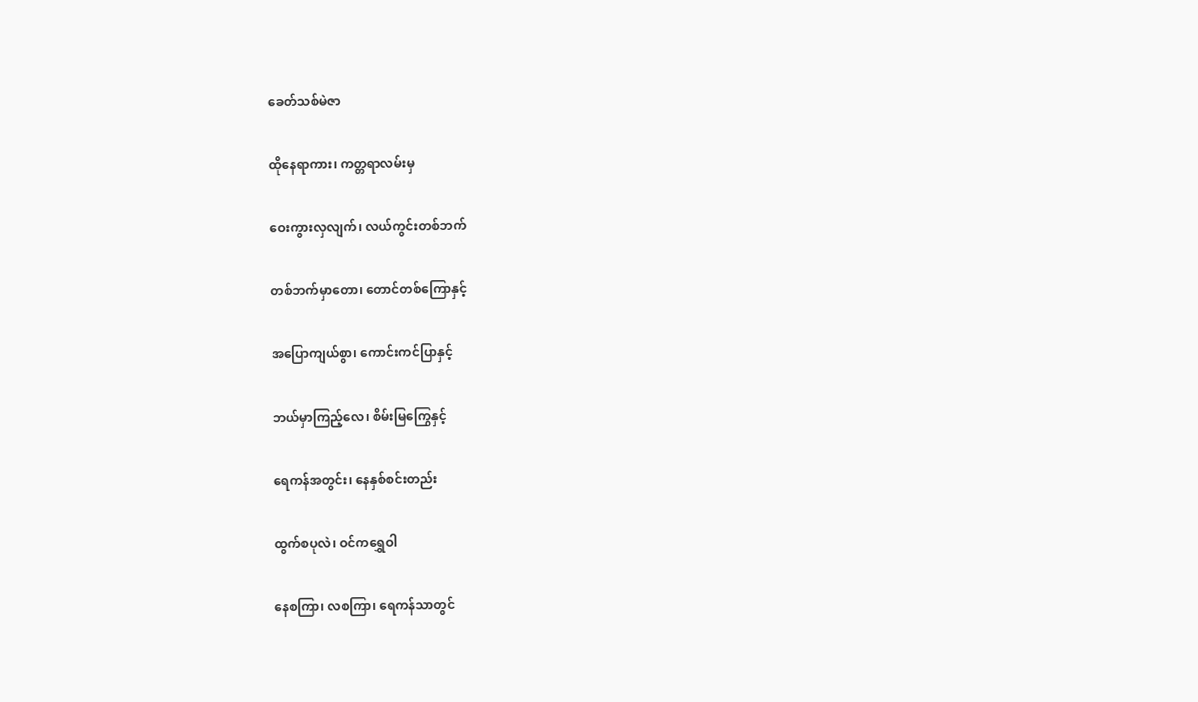ခေတ်သစ်မဲဇာ

ထိုနေရာကား၊ ကတ္တရာလမ်းမှ

ဝေးကွားလှလျက်၊ လယ်ကွင်းတစ်ဘက်

တစ်ဘက်မှာတော၊ တောင်တစ်ကြောနှင့်

အပြောကျယ်စွာ၊ ကောင်းကင်ပြာနှင့်

ဘယ်မှာကြည့်လေ၊ စိမ်းမြကြွေနှင့်

ရေကန်အတွင်း၊ နေနှစ်စင်းတည်း

ထွက်စပုလဲ၊ ဝင်ကရွှေဝါ

နေစကြာ၊ လစကြာ၊ ရေကန်သာတွင်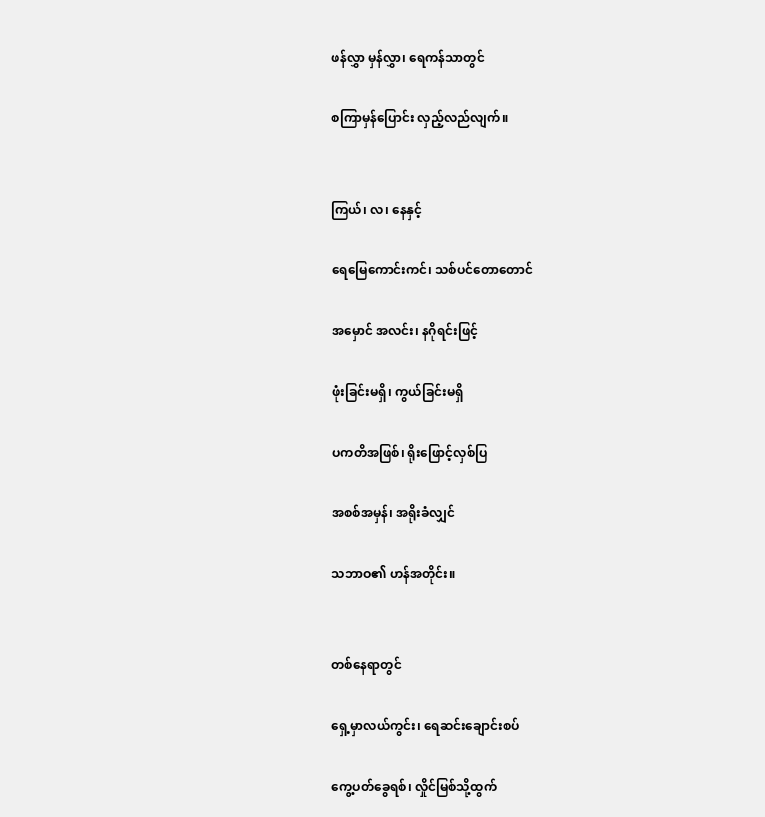ဖန်လွှာ မှန်လွှာ၊ ရေကန်သာတွင်

စကြာမှန်ပြောင်း လှည့်လည်လျက်။


ကြယ်၊ လ၊ နေနှင့်

ရေမြေကောင်းကင်၊ သစ်ပင်တောတောင်

အမှောင် အလင်း၊ နဂိုရင်းဖြင့်

ဖုံးခြင်းမရှိ၊ ကွယ်ခြင်းမရှိ

ပကတိအဖြစ်၊ ရိုးဖြောင့်လှစ်ပြ

အစစ်အမှန်၊ အရိုးခံလျှင်

သဘာဝ၏ ဟန်အတိုင်း။


တစ်နေရာတွင်

ရှေ့မှာလယ်ကွင်း၊ ရေဆင်းချောင်းစပ်

ကွေ့ပတ်ခွေရစ်၊ လှိုင်မြစ်သို့ထွက်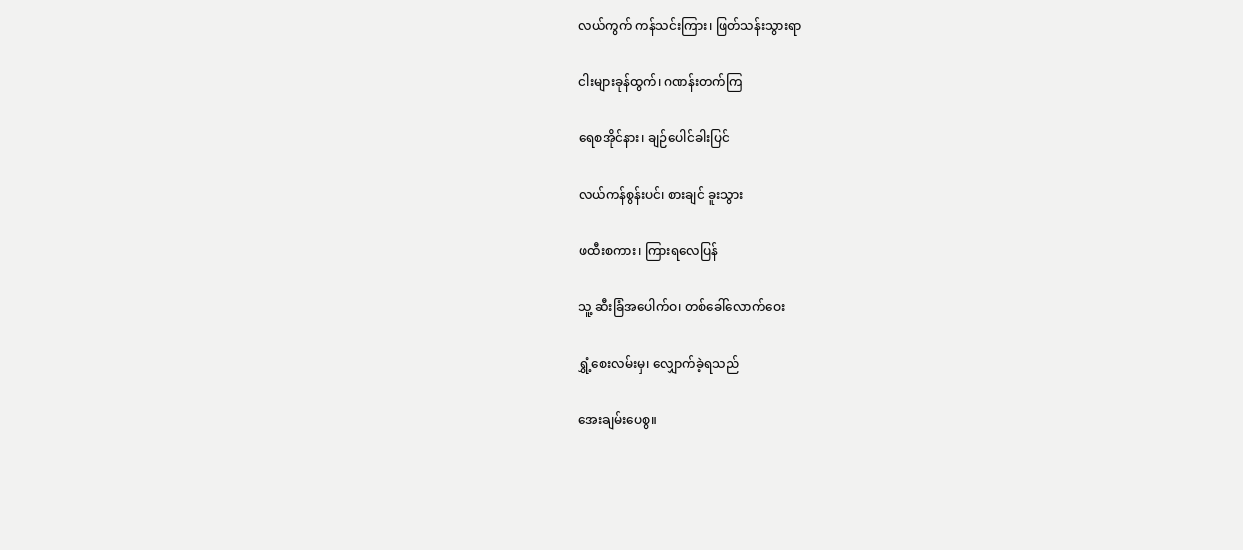လယ်ကွက် ကန်သင်းကြား၊ ဖြတ်သန်းသွားရာ

ငါးများခုန်ထွက်၊ ဂဏန်းတက်ကြ

ရေစအိုင်နား၊ ချဉ်ပေါင်ခါးပြင်

လယ်ကန်စွန်းပင်၊ စားချင် ခူးသွား

ဖထီးစကား၊ ကြားရလေပြန်

သူ့ ဆီးခြံအပေါက်ဝ၊ တစ်ခေါ်လောက်ဝေး

ရွှံ့စေးလမ်းမှ၊ လျှောက်ခဲ့ရသည်

အေးချမ်းပေစွ။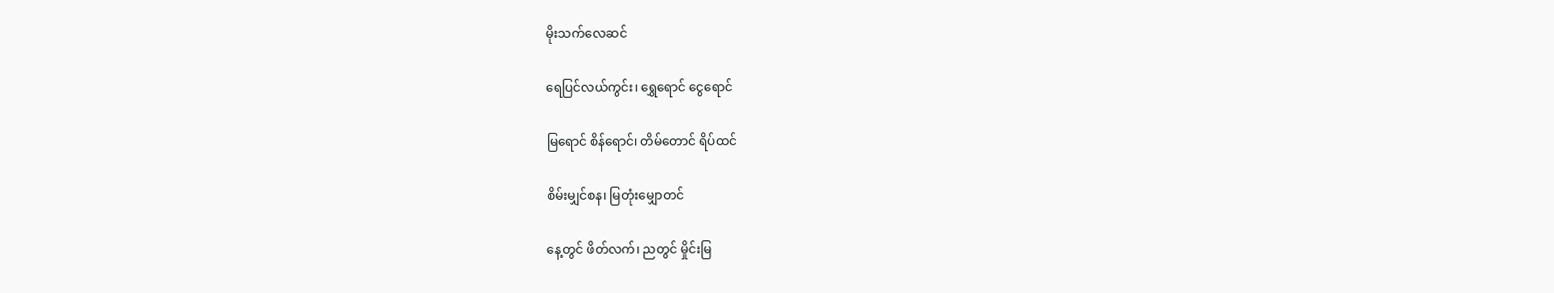မိုးသက်လေဆင်

ရေပြင်လယ်ကွင်း၊ ရွှေရောင် ငွေရောင်

မြရောင် စိန်ရောင်၊ တိမ်တောင် ရိပ်ထင်

စိမ်းမျှင်စန၊ မြတုံးမျှောတင်

နေ့တွင် ဖိတ်လက်၊ ညတွင် မှိုင်းမြ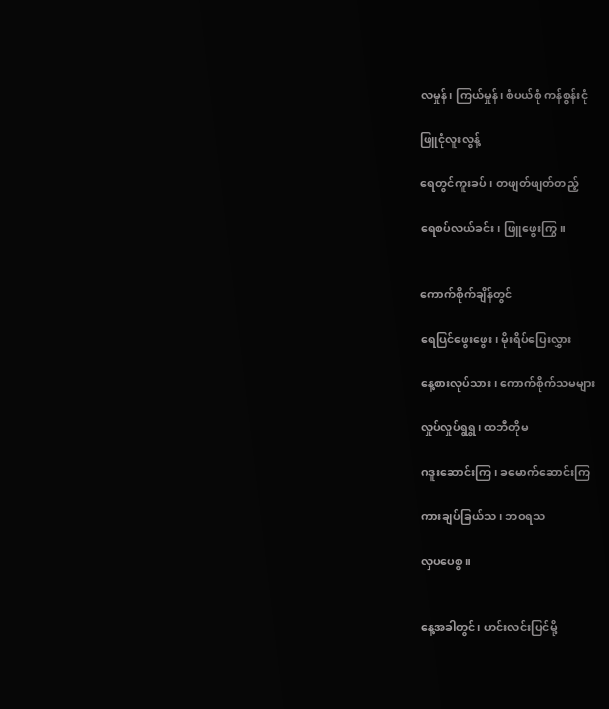လမှုန်၊ ကြယ်မှုန်၊ စံပယ်စုံ ကန်စွန်းငုံ

ဖြူငုံလူးလွန့်

ရေတွင်ကူးခပ်၊ တဖျတ်ဖျတ်တည့်

ရေစပ်လယ်ခင်း၊ ဖြူဖွေးကြွ။


ကောက်စိုက်ချိန်တွင်

ရေပြင်ဖွေးဖွေး၊ မိုးရိပ်ပြေးလွှား

နေ့စားလုပ်သား၊ ကောက်စိုက်သမများ

လှုပ်လှုပ်ရွရွ၊ ထဘီတိုမ

ဂဒူးဆောင်းကြ၊ ခမောက်ဆောင်းကြ

ကားချပ်ခြယ်သ၊ ဘဝရသ

လှပပေစွ။


နေ့အခါတွင်၊ ဟင်းလင်းပြင်မို့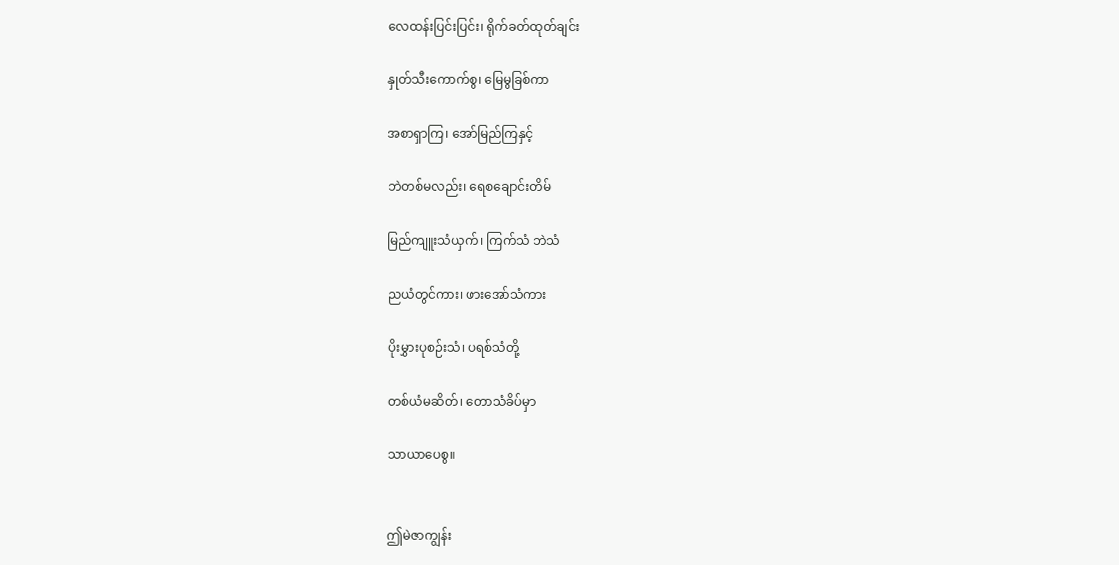လေထန်းပြင်းပြင်း၊ ရိုက်ခတ်ထုတ်ချင်း

နှုတ်သီးကောက်စွ၊ မြေမွခြစ်ကာ

အစာရှာကြ၊ အော်မြည်ကြနှင့်

ဘဲတစ်မလည်း၊ ရေစချောင်းတိမ်

မြည်ကျူးသံယှက်၊ ကြက်သံ ဘဲသံ

ညယံတွင်ကား၊ ဖားအော်သံကား

ပိုးမွှားပုစဉ်းသံ၊ ပရစ်သံတို့

တစ်ယံမဆိတ်၊ တောသံခိပ်မှာ

သာယာပေစွ။


ဤမဲဇာကျွန်း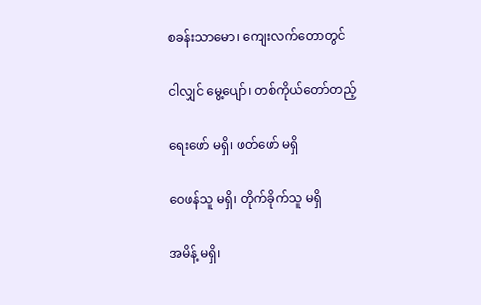စခန်းသာမော၊ ကျေးလက်တောတွင်

ငါလျှင် မွေ့ပျော်၊ တစ်ကိုယ်တော်တည့်

ရေးဖော် မရှိ၊ ဖတ်ဖော် မရှိ

ဝေဖန်သူ မရှိ၊ တိုက်ခိုက်သူ မရှိ

အမိန့် မရှိ၊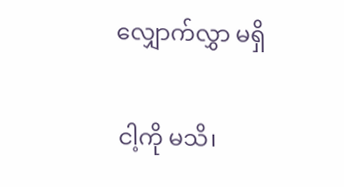လျှောက်လွှာ မရှိ

ငါ့ကို မသိ၊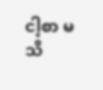ငါ့စာ မသိ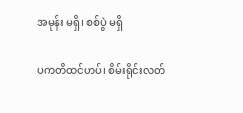အမုန်း မရှိ၊ စစ်ပွဲ မရှိ

ပကတိထင်ဟပ်၊ စိမ်းရိုင်းလတ်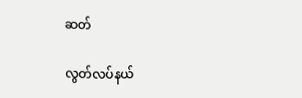ဆတ်

လွတ်လပ်နယ်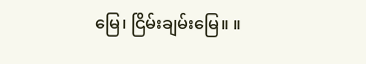မြေ၊ ငြိမ်းချမ်းမြေ။ ။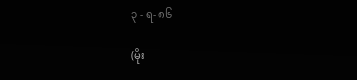၃ - ရ- ၈၆

(မိုး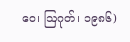ဝေ၊ ဩဂုတ်၊ ၁၉၈၆)